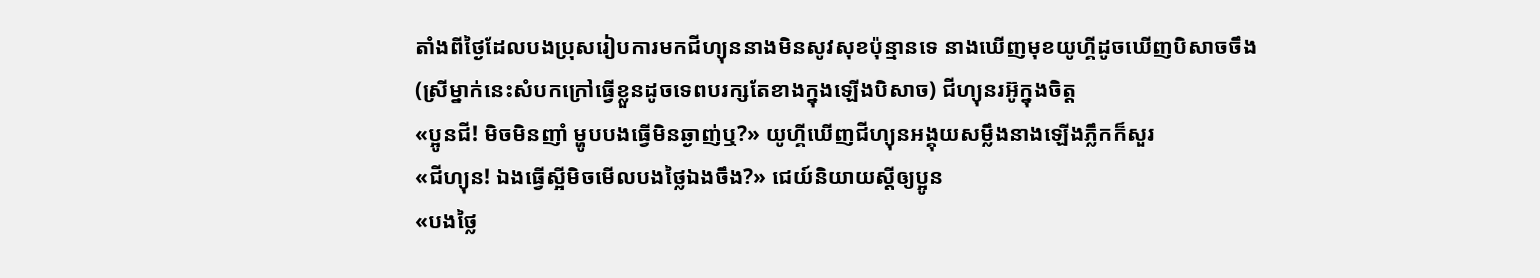តាំងពីថ្ងៃដែលបងប្រុសរៀបការមកជីហ្យុននាងមិនសូវសុខប៉ុន្មានទេ នាងឃើញមុខយូហ្គីដូចឃើញបិសាចចឹង
(ស្រីម្នាក់នេះសំបកក្រៅធ្វើខ្លួនដូចទេពបរក្សតែខាងក្នុងឡើងបិសាច) ជីហ្យុនរអ៊ូក្នុងចិត្ដ
«ប្អូនជី! មិចមិនញាំ ម្ហូបបងធ្វើមិនឆ្ងាញ់ឬ?» យូហ្គីឃើញជីហ្យុនអង្គុយសម្លឹងនាងឡើងភ្លឹកក៏សួរ
«ជីហ្យុន! ឯងធ្វើស្អីមិចមើលបងថ្លៃឯងចឹង?» ជេយ៍និយាយស្ដីឲ្យប្អូន
«បងថ្លៃ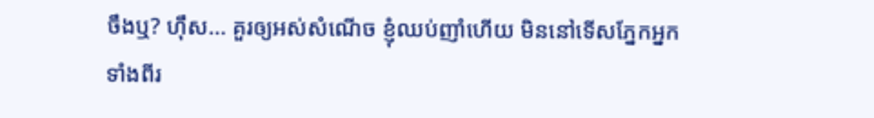ចឹងឬ? ហុឹស... គួរឲ្យអស់សំណើច ខ្ញុំឈប់ញាំហើយ មិននៅទើសភ្នែកអ្នកទាំងពីរ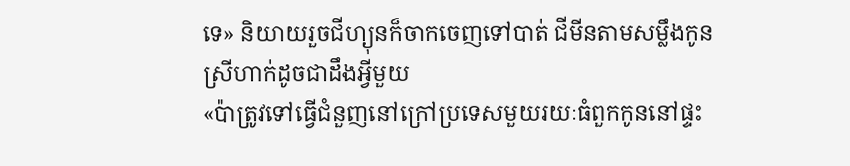ទេ» និយាយរួចជីហ្យុនក៏ចាកចេញទៅបាត់ ជីមីនតាមសម្លឹងកូនស្រីហាក់ដូចជាដឹងអ្វីមួយ
«ប៉ាត្រូវទៅធ្វើជំនួញនៅក្រៅប្រទេសមួយរយៈធំពួកកូននៅផ្ទះ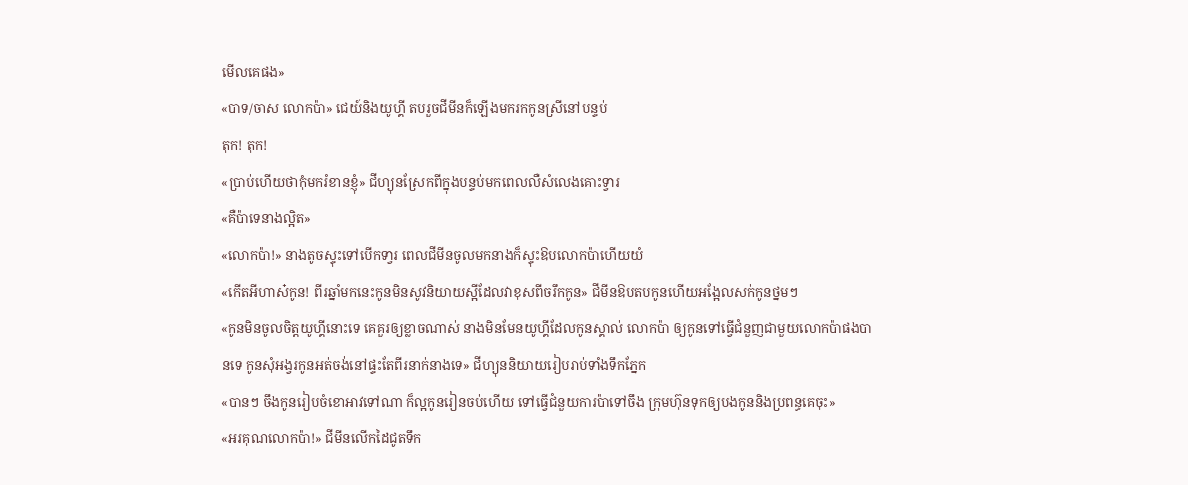មើលគេផង»
«បាទ/ចាស លោកប៉ា» ជេយ៍និងយូហ្គី តបរួចជីមីនក៏ឡើងមករកកូនស្រីនៅបន្ទប់
តុក! តុក!
«ប្រាប់ហើយថាកុំមករំខានខ្ញុំ» ជីហ្យុនស្រែកពីក្នុងបន្ទប់មកពេលលឺសំលេងគោះទ្វារ
«គឺប៉ាទេនាងល្អិត»
«លោកប៉ា!» នាងតូចស្ទុះទៅបើកទា្វរ ពេលជីមីនចូលមកនាងក៏ស្ទុះឱបលោកប៉ាហើយយំ
«កើតអីហាស៎កូន! ពីរឆ្នាំមកនេះកូនមិនសូវនិយាយស្អីដែលវាខុសពីចរឹកកូន» ជីមីនឱបតបកូនហើយអង្អែលសក់កូនថ្នមៗ
«កូនមិនចូលចិត្តយូហ្គីនោះទេ គេគួរឲ្យខ្លាចណាស់ នាងមិនមែនយូហ្គីដែលកូនស្គាល់ លោកប៉ា ឲ្យកូនទៅធ្វើជំនួញជាមួយលោកប៉ាផងបានទេ កូនសុំអង្វរកូនអត់ចង់នៅផ្ទះតែពីរនាក់នាងទេ» ជីហ្យុននិយាយរៀបរាប់ទាំងទឹកភ្នែក
«បានៗ ចឹងកូនរៀបចំខោអាវទៅណា ក៏ល្អកូនរៀនចប់ហើយ ទៅធ្វើជំនួយការប៉ាទៅចឹង ក្រុមហ៊ុនទុកឲ្យបងកូននិងប្រពន្ធគេចុះ»
«អរគុណលោកប៉ា!» ជីមីនលើកដៃជូតទឹក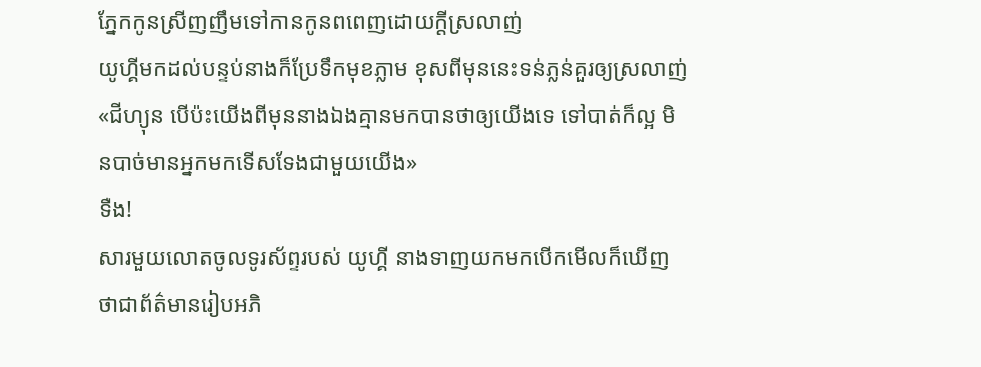ភ្នែកកូនស្រីញញឹមទៅកានកូនពពេញដោយក្ដីស្រលាញ់
យូហ្គីមកដល់បន្ទប់នាងក៏ប្រែទឹកមុខភ្លាម ខុសពីមុននេះទន់ភ្លន់គួរឲ្យស្រលាញ់
«ជីហ្យុន បើប៉ះយើងពីមុននាងឯងគ្មានមកបានថាឲ្យយើងទេ ទៅបាត់ក៏ល្អ មិនបាច់មានអ្នកមកទើសទែងជាមួយយើង»
ទឺង!
សារមួយលោតចូលទូរស័ព្ទរបស់ យូហ្គី នាងទាញយកមកបើកមើលក៏ឃើញថាជាព័ត៌មានរៀបអភិ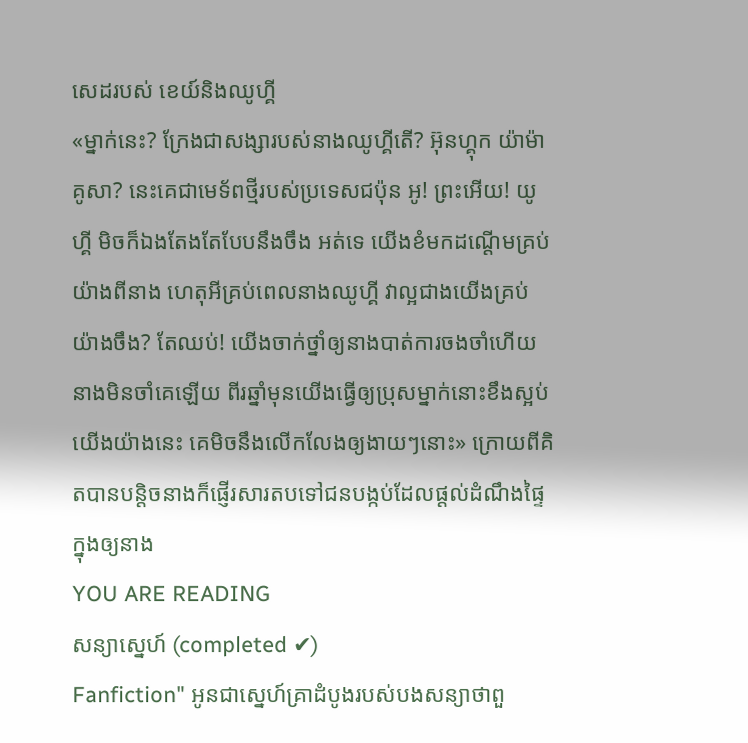សេដរបស់ ខេយ៍និងឈូហ្គី
«ម្នាក់នេះ? ក្រែងជាសង្សារបស់នាងឈូហ្គីតើ? អ៊ុនហ្គុក យ៉ាម៉ាគូសា? នេះគេជាមេទ័ពថ្មីរបស់ប្រទេសជប៉ុន អូ! ព្រះអើយ! យូហ្គី មិចក៏ឯងតែងតែបែបនឹងចឹង អត់ទេ យើងខំមកដណ្ដើមគ្រប់យ៉ាងពីនាង ហេតុអីគ្រប់ពេលនាងឈូហ្គី វាល្អជាងយើងគ្រប់យ៉ាងចឹង? តែឈប់! យើងចាក់ថ្នាំឲ្យនាងបាត់ការចងចាំហើយ នាងមិនចាំគេឡើយ ពីរឆ្នាំមុនយើងធ្វើឲ្យប្រុសម្នាក់នោះខឹងស្អប់យើងយ៉ាងនេះ គេមិចនឹងលើកលែងឲ្យងាយៗនោះ» ក្រោយពីគិតបានបន្ដិចនាងក៏ផ្ញើរសារតបទៅជនបង្កប់ដែលផ្ដល់ដំណឹងផ្ទៃក្នុងឲ្យនាង
YOU ARE READING
សន្យាស្នេហ៍ (completed ✔)
Fanfiction" អូនជាស្នេហ៍គ្រាដំបូងរបស់បងសន្យាថាពួ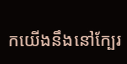កយើងនឹងនៅក្បែរ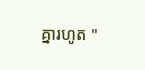គ្នារហូត "